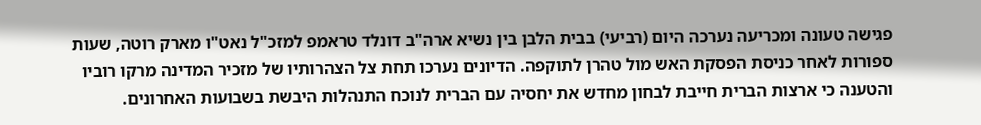פגישה טעונה ומכריעה נערכה היום (רביעי) בבית הלבן בין נשיא ארה"ב דונלד טראמפ למזכ"ל נאט"ו מארק רוטה, שעות ספורות לאחר כניסת הפסקת האש מול טהרן לתוקפה. הדיונים נערכו תחת צל הצהרותיו של מזכיר המדינה מרקו רוביו והטענה כי ארצות הברית חייבת לבחון מחדש את יחסיה עם הברית לנוכח התנהלות היבשת בשבועות האחרונים.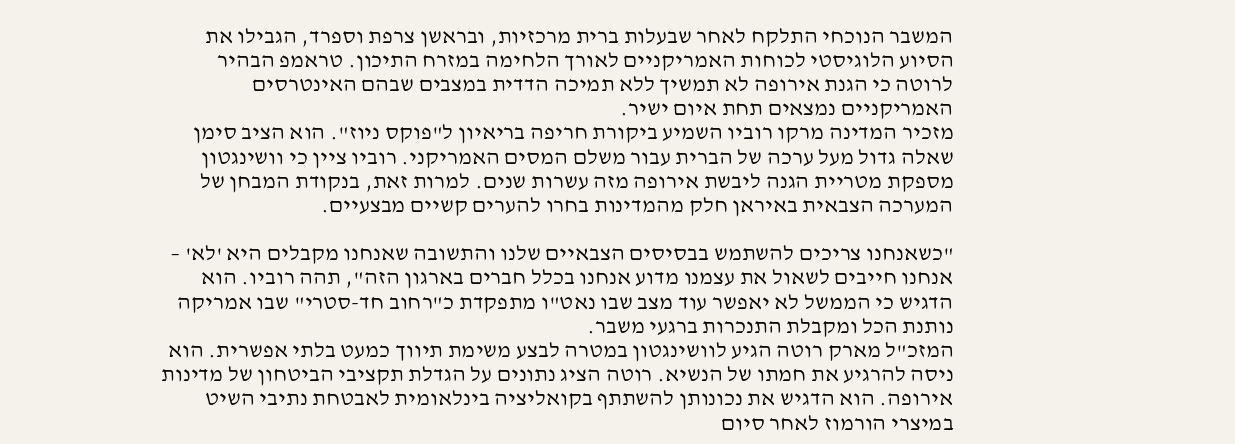המשבר הנוכחי התלקח לאחר שבעלות ברית מרכזיות, ובראשן צרפת וספרד, הגבילו את הסיוע הלוגיסטי לכוחות האמריקניים לאורך הלחימה במזרח התיכון. טראמפ הבהיר לרוטה כי הגנת אירופה לא תמשיך ללא תמיכה הדדית במצבים שבהם האינטרסים האמריקניים נמצאים תחת איום ישיר.
מזכיר המדינה מרקו רוביו השמיע ביקורת חריפה בריאיון ל"פוקס ניוז". הוא הציב סימן שאלה גדול מעל ערכה של הברית עבור משלם המסים האמריקני. רוביו ציין כי וושינגטון מספקת מטריית הגנה ליבשת אירופה מזה עשרות שנים. למרות זאת, בנקודת המבחן של המערכה הצבאית באיראן חלק מהמדינות בחרו להערים קשיים מבצעיים.

"כשאנחנו צריכים להשתמש בבסיסים הצבאיים שלנו והתשובה שאנחנו מקבלים היא 'לא' – אנחנו חייבים לשאול את עצמנו מדוע אנחנו בכלל חברים בארגון הזה", תהה רוביו. הוא הדגיש כי הממשל לא יאפשר עוד מצב שבו נאט"ו מתפקדת כ"רחוב חד-סטרי" שבו אמריקה נותנת הכל ומקבלת התנכרות ברגעי משבר.
המזכ"ל מארק רוטה הגיע לוושינגטון במטרה לבצע משימת תיווך כמעט בלתי אפשרית. הוא ניסה להרגיע את חמתו של הנשיא. רוטה הציג נתונים על הגדלת תקציבי הביטחון של מדינות אירופה. הוא הדגיש את נכונותן להשתתף בקואליציה בינלאומית לאבטחת נתיבי השיט במיצרי הורמוז לאחר סיום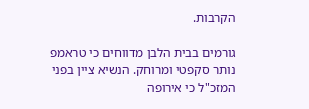הקרבות.

גורמים בבית הלבן מדווחים כי טראמפ נותר סקפטי ומרוחק. הנשיא ציין בפני המזכ"ל כי אירופה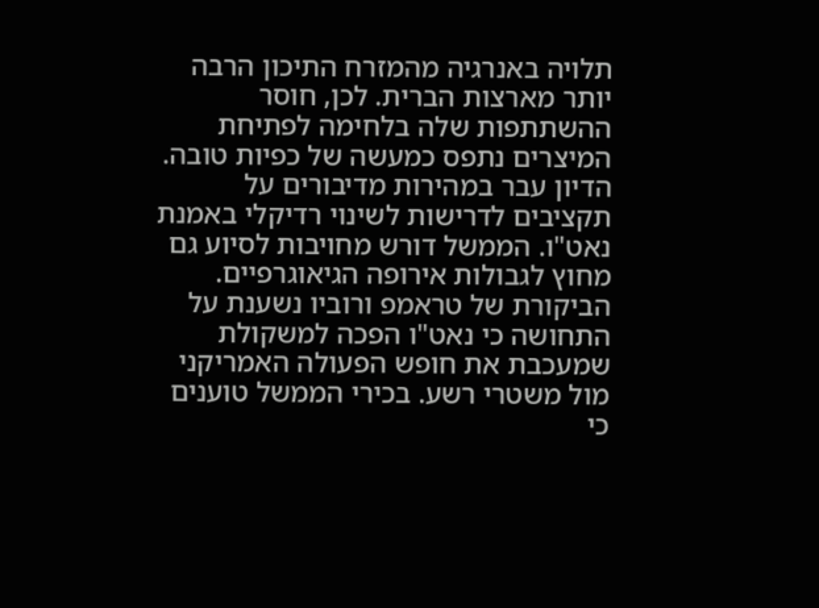תלויה באנרגיה מהמזרח התיכון הרבה יותר מארצות הברית. לכן, חוסר ההשתתפות שלה בלחימה לפתיחת המיצרים נתפס כמעשה של כפיות טובה. הדיון עבר במהירות מדיבורים על תקציבים לדרישות לשינוי רדיקלי באמנת נאט"ו. הממשל דורש מחויבות לסיוע גם מחוץ לגבולות אירופה הגיאוגרפיים.
הביקורת של טראמפ ורוביו נשענת על התחושה כי נאט"ו הפכה למשקולת שמעכבת את חופש הפעולה האמריקני מול משטרי רשע. בכירי הממשל טוענים כי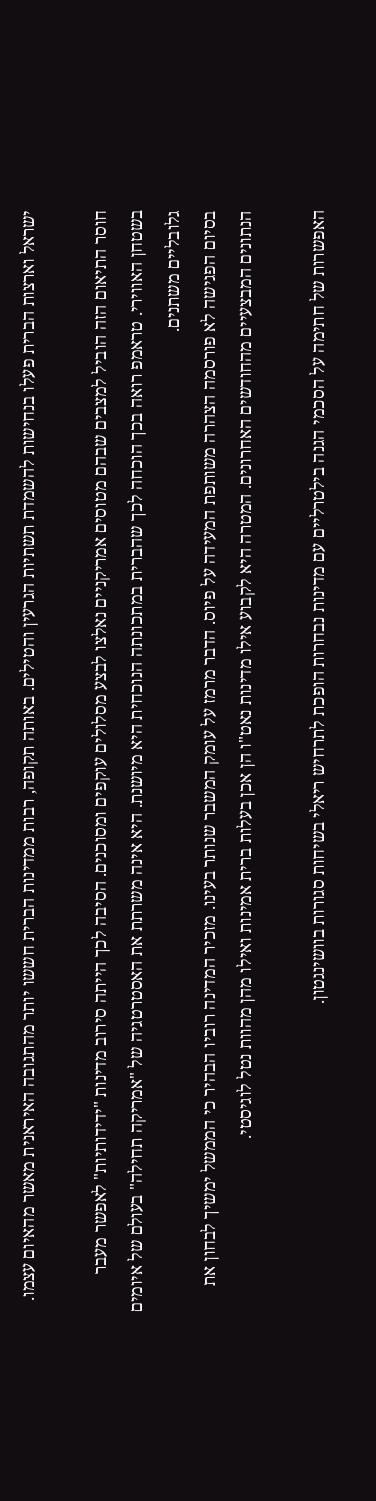ישראל וארצות הברית פעלו בנחישות להשמדת תשתיות הגרעין והטילים. באותה תקופה, רבות ממדינות הברית חששו יותר מהתגובה האיראנית מאשר מהאיום עצמו.

חוסר התיאום הזה הוביל למצבים שבהם מטוסים אמריקניים נאלצו לבצע מסלולים עוקפים ומסוכנים. הסיבה לכך הייתה סירוב מדינות "ידידותיות" לאפשר מעבר בשטחן האווירי. טראמפ רואה בכך הוכחה לכך שהברית במתכונתה הנוכחית היא מיושנת. היא אינה משרתת את האסטרטגיה של "אמריקה תחילה" בעולם של איומים גלובליים משתנים.
בסיום הפגישה לא פורסמה הצהרה משותפת המעידה על פיוס. הדבר מרמז על עומק המשבר שנותר בעינו. מזכיר המדינה רוביו הבהיר כי הממשל ימשיך לבחון את הנתונים המבצעיים מהחודשים האחרונים. המטרה היא לקבוע אילו מדינות נאט"ו הן אכן בעלות ברית אמינות ואילו מהן מהוות נטל לוגיסטי.

האפשרות של חתימה על הסכמי הגנה בילטרליים עם מדינות נבחרות הופכת לתרחיש ריאלי בשיחות סגורות בוושינגטון.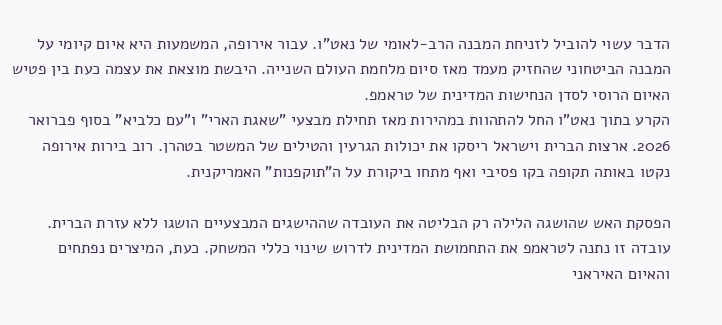הדבר עשוי להוביל לזניחת המבנה הרב-לאומי של נאט"ו. עבור אירופה, המשמעות היא איום קיומי על המבנה הביטחוני שהחזיק מעמד מאז סיום מלחמת העולם השנייה. היבשת מוצאת את עצמה כעת בין פטיש האיום הרוסי לסדן הנחישות המדינית של טראמפ.
הקרע בתוך נאט"ו החל להתהוות במהירות מאז תחילת מבצעי "שאגת הארי" ו"עם כלביא" בסוף פברואר 2026. ארצות הברית וישראל ריסקו את יכולות הגרעין והטילים של המשטר בטהרן. רוב בירות אירופה נקטו באותה תקופה בקו פסיבי ואף מתחו ביקורת על ה"תוקפנות" האמריקנית.

הפסקת האש שהושגה הלילה רק הבליטה את העובדה שההישגים המבצעיים הושגו ללא עזרת הברית. עובדה זו נתנה לטראמפ את התחמושת המדינית לדרוש שינוי כללי המשחק. כעת, המיצרים נפתחים והאיום האיראני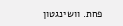פחת. וושינגטון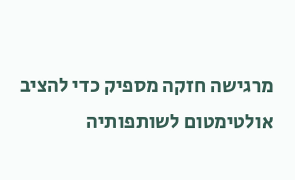מרגישה חזקה מספיק כדי להציב אולטימטום לשותפותיה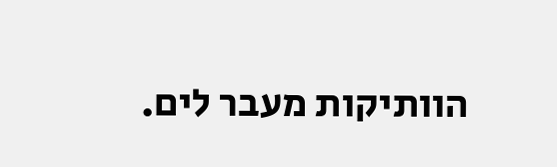הוותיקות מעבר לים.